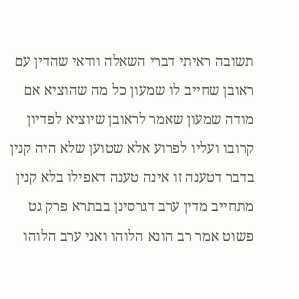תשובה ראיתי דברי השאלה וודאי שהדין עם ראובן שחייב לו שמעון כל מה שהוציא אם מודה שמעון שאמר לראובן שיוציא לפדיון קרובו ועליו לפרוע אלא שטוען שלא היה קנין בדבר דטענה זו אינה טענה דאפילו בלא קנין מתחייב מדין ערב דגרסינן בבתרא פרק גט פשוט אמר רב הונא הלוהו ואני ערב הלוהו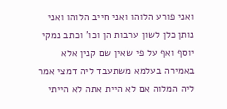ואני פורע הלוהו ואני חייב הלוהו ואני נותן כלן לשון ערבות הן וכו' וכתב נמקי יוסף ואף על פי שאין שם קנין אלא באמירה בעלמא משתעבד ליה דמצי אמר ליה המלוה אם לא היית אתה לא הייתי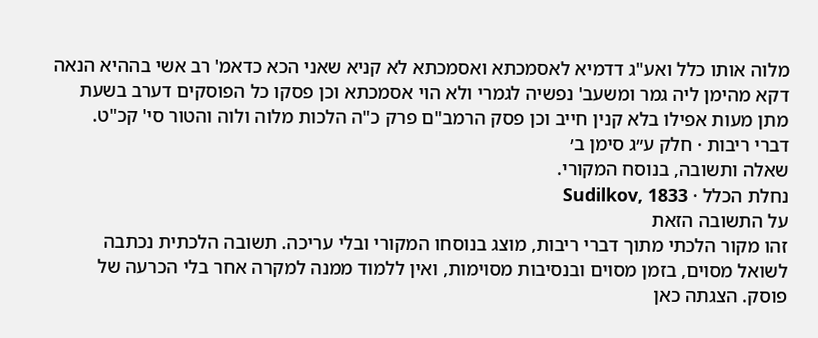מלוה אותו כלל ואע"ג דדמיא לאסמכתא ואסמכתא לא קניא שאני הכא כדאמ' רב אשי בההיא הנאה דקא מהימן ליה גמר ומשעב' נפשיה לגמרי ולא הוי אסמכתא וכן פסקו כל הפוסקים דערב בשעת מתן מעות אפילו בלא קנין חייב וכן פסק הרמב"ם פרק כ"ה הלכות מלוה ולוה והטור סי' קכ"ט.
דברי ריבות · חלק ע״ג סימן ב׳
שאלה ותשובה, בנוסח המקורי.
נחלת הכלל · Sudilkov, 1833
על התשובה הזאת
זהו מקור הלכתי מתוך דברי ריבות, מוצג בנוסחו המקורי ובלי עריכה. תשובה הלכתית נכתבה לשואל מסוים, בזמן מסוים ובנסיבות מסוימות, ואין ללמוד ממנה למקרה אחר בלי הכרעה של פוסק. הצגתה כאן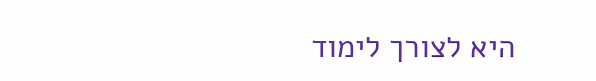היא לצורך לימוד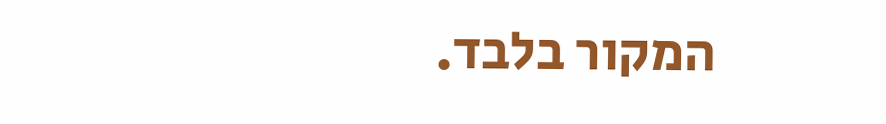המקור בלבד.